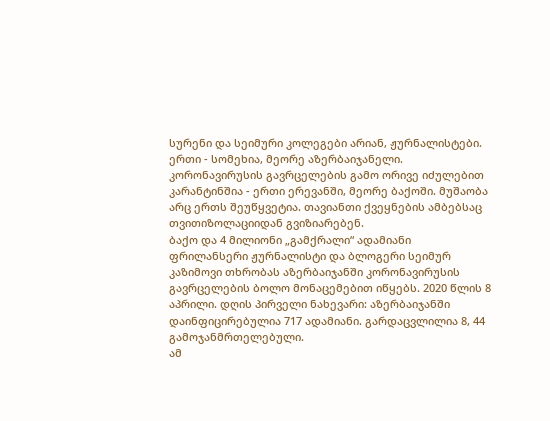სურენი და სეიმური კოლეგები არიან, ჟურნალისტები. ერთი - სომეხია, მეორე აზერბაიჯანელი. კორონავირუსის გავრცელების გამო ორივე იძულებით კარანტინშია - ერთი ერევანში, მეორე ბაქოში. მუშაობა არც ერთს შეუწყვეტია. თავიანთი ქვეყნების ამბებსაც თვითიზოლაციიდან გვიზიარებენ.
ბაქო და 4 მილიონი „გამქრალი“ ადამიანი
ფრილანსერი ჟურნალისტი და ბლოგერი სეიმურ კაზიმოვი თხრობას აზერბაიჯანში კორონავირუსის გავრცელების ბოლო მონაცემებით იწყებს. 2020 წლის 8 აპრილი. დღის პირველი ნახევარი: აზერბაიჯანში დაინფიცირებულია 717 ადამიანი. გარდაცვლილია 8, 44 გამოჯანმრთელებული.
ამ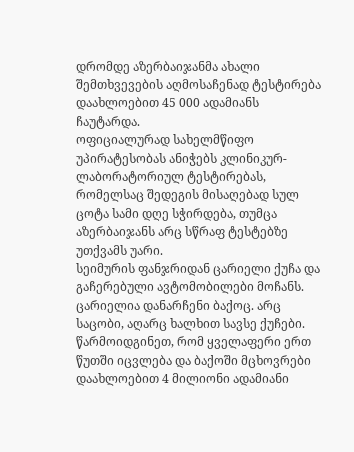დრომდე აზერბაიჯანმა ახალი შემთხვევების აღმოსაჩენად ტესტირება დაახლოებით 45 000 ადამიანს ჩაუტარდა.
ოფიციალურად სახელმწიფო უპირატესობას ანიჭებს კლინიკურ-ლაბორატორიულ ტესტირებას, რომელსაც შედეგის მისაღებად სულ ცოტა სამი დღე სჭირდება, თუმცა აზერბაიჯანს არც სწრაფ ტესტებზე უთქვამს უარი.
სეიმურის ფანჯრიდან ცარიელი ქუჩა და გაჩერებული ავტომობილები მოჩანს.
ცარიელია დანარჩენი ბაქოც. არც საცობი, აღარც ხალხით სავსე ქუჩები. წარმოიდგინეთ, რომ ყველაფერი ერთ წუთში იცვლება და ბაქოში მცხოვრები დაახლოებით 4 მილიონი ადამიანი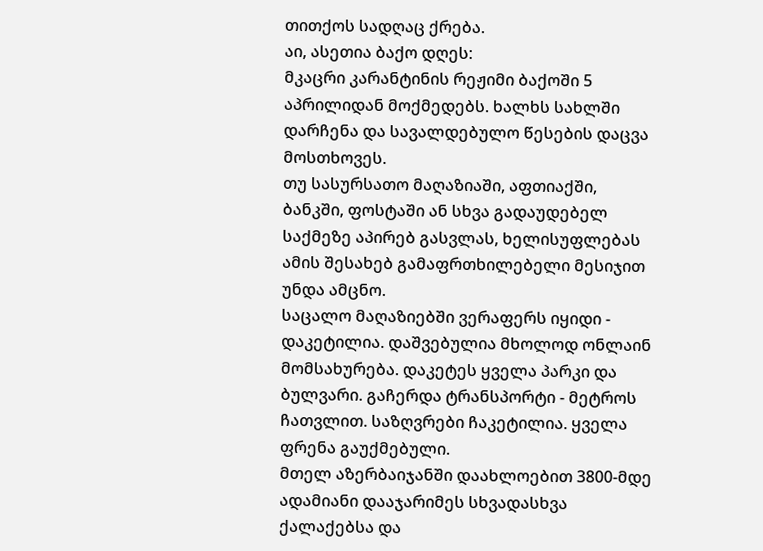თითქოს სადღაც ქრება.
აი, ასეთია ბაქო დღეს:
მკაცრი კარანტინის რეჟიმი ბაქოში 5 აპრილიდან მოქმედებს. ხალხს სახლში დარჩენა და სავალდებულო წესების დაცვა მოსთხოვეს.
თუ სასურსათო მაღაზიაში, აფთიაქში, ბანკში, ფოსტაში ან სხვა გადაუდებელ საქმეზე აპირებ გასვლას, ხელისუფლებას ამის შესახებ გამაფრთხილებელი მესიჯით უნდა ამცნო.
საცალო მაღაზიებში ვერაფერს იყიდი - დაკეტილია. დაშვებულია მხოლოდ ონლაინ მომსახურება. დაკეტეს ყველა პარკი და ბულვარი. გაჩერდა ტრანსპორტი - მეტროს ჩათვლით. საზღვრები ჩაკეტილია. ყველა ფრენა გაუქმებული.
მთელ აზერბაიჯანში დაახლოებით 3800-მდე ადამიანი დააჯარიმეს სხვადასხვა ქალაქებსა და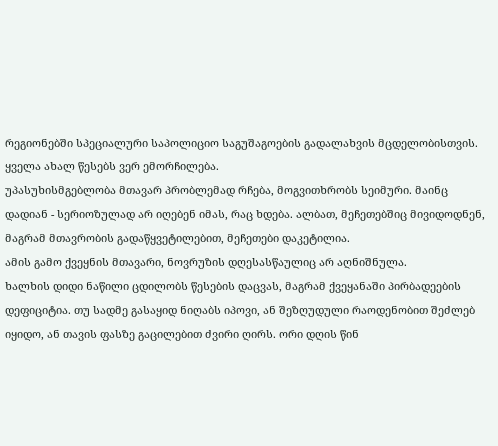რეგიონებში სპეციალური საპოლიციო საგუშაგოების გადალახვის მცდელობისთვის. ყველა ახალ წესებს ვერ ემორჩილება.
უპასუხისმგებლობა მთავარ პრობლემად რჩება, მოგვითხრობს სეიმური. მაინც დადიან - სერიოზულად არ იღებენ იმას, რაც ხდება. ალბათ, მეჩეთებშიც მივიდოდნენ, მაგრამ მთავრობის გადაწყვეტილებით, მეჩეთები დაკეტილია.
ამის გამო ქვეყნის მთავარი, ნოვრუზის დღესასწაულიც არ აღნიშნულა.
ხალხის დიდი ნაწილი ცდილობს წესების დაცვას, მაგრამ ქვეყანაში პირბადეების დეფიციტია. თუ სადმე გასაყიდ ნიღაბს იპოვი, ან შეზღუდული რაოდენობით შეძლებ იყიდო, ან თავის ფასზე გაცილებით ძვირი ღირს. ორი დღის წინ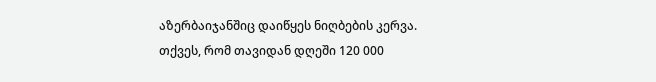აზერბაიჯანშიც დაიწყეს ნიღბების კერვა. თქვეს, რომ თავიდან დღეში 120 000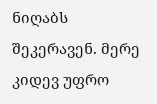ნიღაბს შეკერავენ. მერე კიდევ უფრო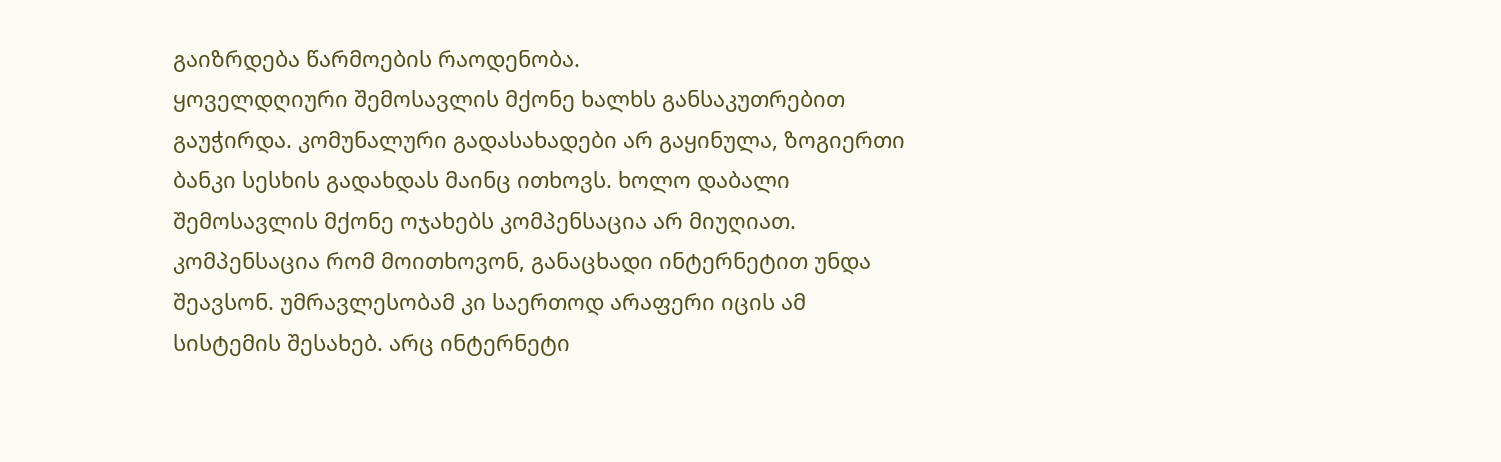გაიზრდება წარმოების რაოდენობა.
ყოველდღიური შემოსავლის მქონე ხალხს განსაკუთრებით გაუჭირდა. კომუნალური გადასახადები არ გაყინულა, ზოგიერთი ბანკი სესხის გადახდას მაინც ითხოვს. ხოლო დაბალი შემოსავლის მქონე ოჯახებს კომპენსაცია არ მიუღიათ. კომპენსაცია რომ მოითხოვონ, განაცხადი ინტერნეტით უნდა შეავსონ. უმრავლესობამ კი საერთოდ არაფერი იცის ამ სისტემის შესახებ. არც ინტერნეტი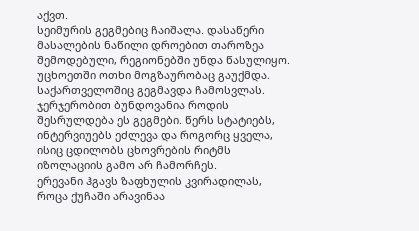აქვთ.
სეიმურის გეგმებიც ჩაიშალა. დასაწერი მასალების ნაწილი დროებით თაროზეა შემოდებული, რეგიონებში უნდა წასულიყო. უცხოეთში ოთხი მოგზაურობაც გაუქმდა. საქართველოშიც გეგმავდა ჩამოსვლას. ჯერჯერობით ბუნდოვანია როდის შესრულდება ეს გეგმები. წერს სტატიებს, ინტერვიუებს ეძლევა და როგორც ყველა, ისიც ცდილობს ცხოვრების რიტმს იზოლაციის გამო არ ჩამორჩეს.
ერევანი ჰგავს ზაფხულის კვირადილას, როცა ქუჩაში არავინაა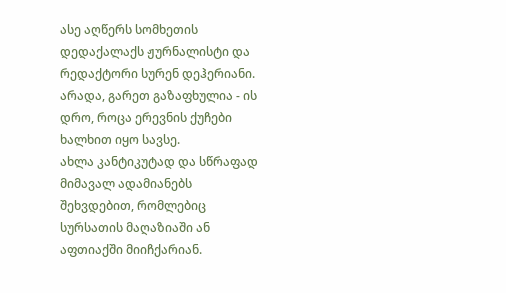ასე აღწერს სომხეთის დედაქალაქს ჟურნალისტი და რედაქტორი სურენ დეჰერიანი. არადა, გარეთ გაზაფხულია - ის დრო, როცა ერევნის ქუჩები ხალხით იყო სავსე.
ახლა კანტიკუტად და სწრაფად მიმავალ ადამიანებს შეხვდებით, რომლებიც სურსათის მაღაზიაში ან აფთიაქში მიიჩქარიან.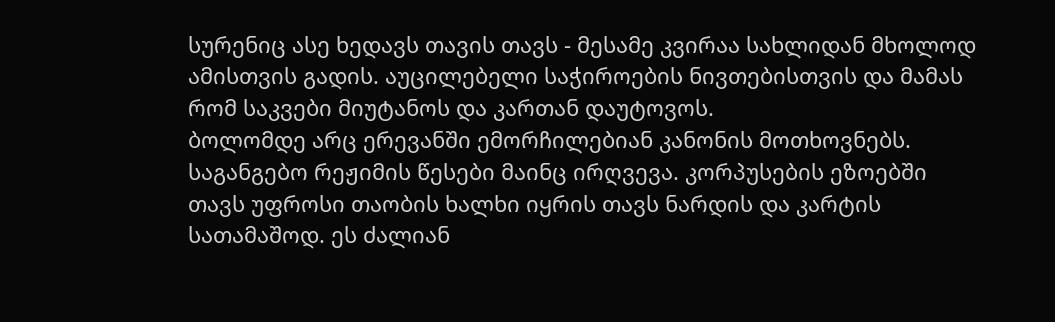სურენიც ასე ხედავს თავის თავს - მესამე კვირაა სახლიდან მხოლოდ ამისთვის გადის. აუცილებელი საჭიროების ნივთებისთვის და მამას რომ საკვები მიუტანოს და კართან დაუტოვოს.
ბოლომდე არც ერევანში ემორჩილებიან კანონის მოთხოვნებს. საგანგებო რეჟიმის წესები მაინც ირღვევა. კორპუსების ეზოებში თავს უფროსი თაობის ხალხი იყრის თავს ნარდის და კარტის სათამაშოდ. ეს ძალიან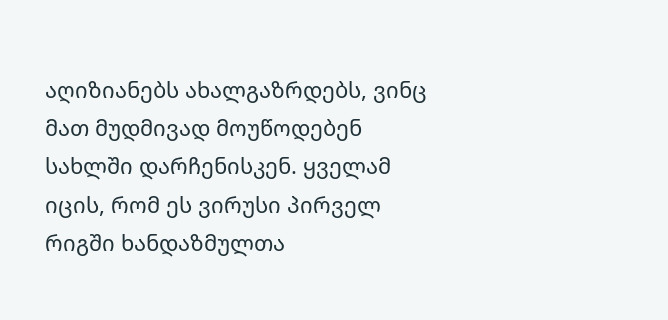აღიზიანებს ახალგაზრდებს, ვინც მათ მუდმივად მოუწოდებენ სახლში დარჩენისკენ. ყველამ იცის, რომ ეს ვირუსი პირველ რიგში ხანდაზმულთა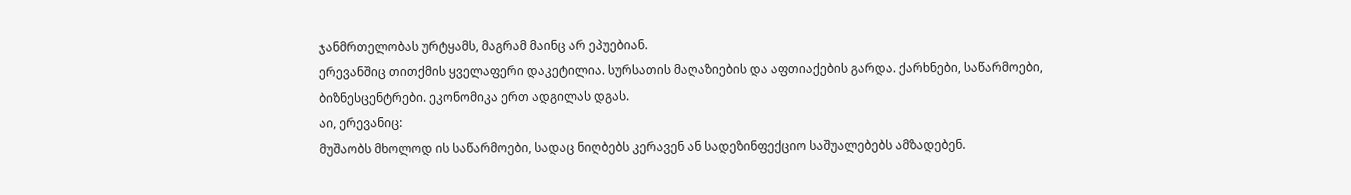ჯანმრთელობას ურტყამს, მაგრამ მაინც არ ეპუებიან.
ერევანშიც თითქმის ყველაფერი დაკეტილია. სურსათის მაღაზიების და აფთიაქების გარდა. ქარხნები, საწარმოები, ბიზნესცენტრები. ეკონომიკა ერთ ადგილას დგას.
აი, ერევანიც:
მუშაობს მხოლოდ ის საწარმოები, სადაც ნიღბებს კერავენ ან სადეზინფექციო საშუალებებს ამზადებენ.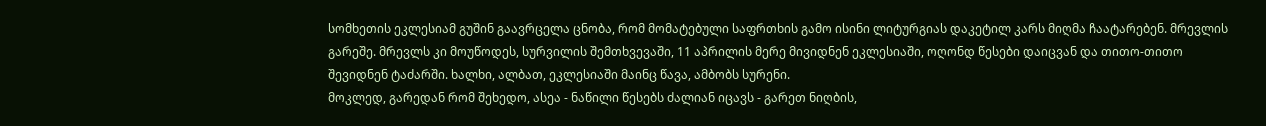სომხეთის ეკლესიამ გუშინ გაავრცელა ცნობა, რომ მომატებული საფრთხის გამო ისინი ლიტურგიას დაკეტილ კარს მიღმა ჩაატარებენ. მრევლის გარეშე. მრევლს კი მოუწოდეს, სურვილის შემთხვევაში, 11 აპრილის მერე მივიდნენ ეკლესიაში, ოღონდ წესები დაიცვან და თითო-თითო შევიდნენ ტაძარში. ხალხი, ალბათ, ეკლესიაში მაინც წავა, ამბობს სურენი.
მოკლედ, გარედან რომ შეხედო, ასეა - ნაწილი წესებს ძალიან იცავს - გარეთ ნიღბის,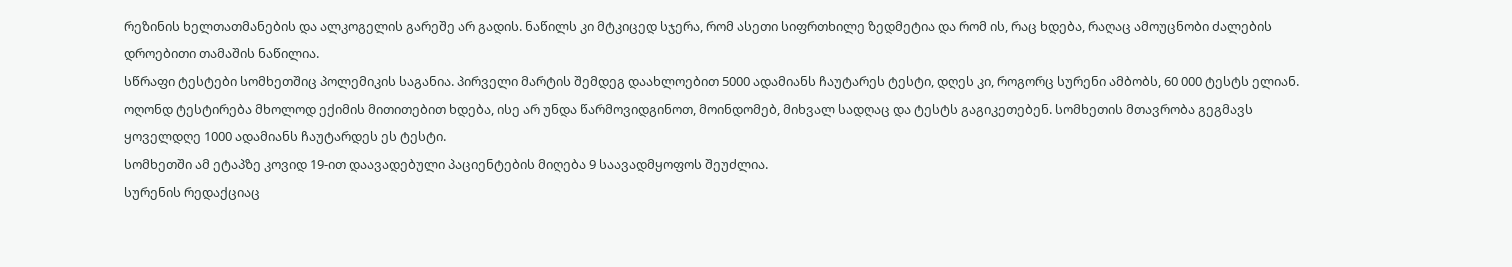რეზინის ხელთათმანების და ალკოგელის გარეშე არ გადის. ნაწილს კი მტკიცედ სჯერა, რომ ასეთი სიფრთხილე ზედმეტია და რომ ის, რაც ხდება, რაღაც ამოუცნობი ძალების დროებითი თამაშის ნაწილია.
სწრაფი ტესტები სომხეთშიც პოლემიკის საგანია. პირველი მარტის შემდეგ დაახლოებით 5000 ადამიანს ჩაუტარეს ტესტი, დღეს კი, როგორც სურენი ამბობს, 60 000 ტესტს ელიან. ოღონდ ტესტირება მხოლოდ ექიმის მითითებით ხდება, ისე არ უნდა წარმოვიდგინოთ, მოინდომებ, მიხვალ სადღაც და ტესტს გაგიკეთებენ. სომხეთის მთავრობა გეგმავს ყოველდღე 1000 ადამიანს ჩაუტარდეს ეს ტესტი.
სომხეთში ამ ეტაპზე კოვიდ 19-ით დაავადებული პაციენტების მიღება 9 საავადმყოფოს შეუძლია.
სურენის რედაქციაც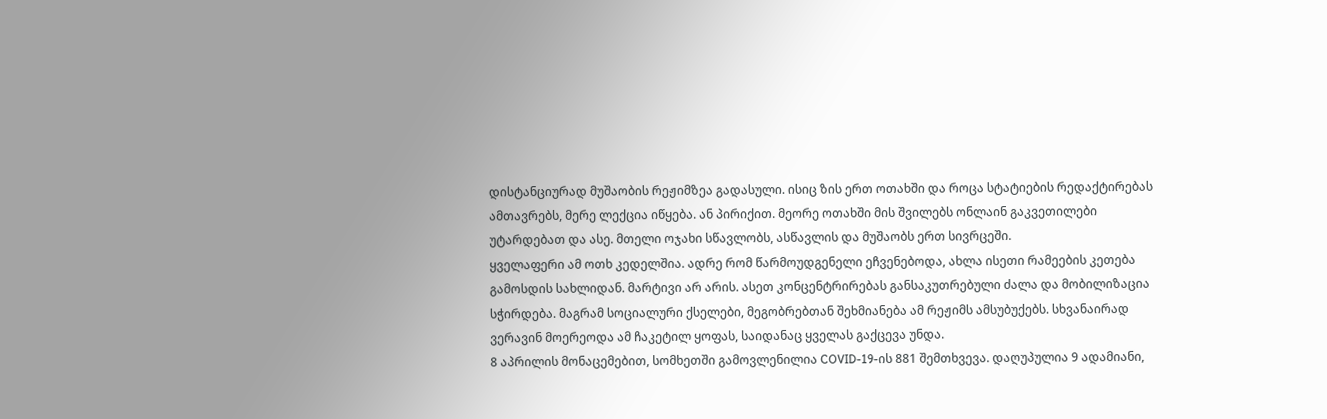დისტანციურად მუშაობის რეჟიმზეა გადასული. ისიც ზის ერთ ოთახში და როცა სტატიების რედაქტირებას ამთავრებს, მერე ლექცია იწყება. ან პირიქით. მეორე ოთახში მის შვილებს ონლაინ გაკვეთილები უტარდებათ და ასე. მთელი ოჯახი სწავლობს, ასწავლის და მუშაობს ერთ სივრცეში.
ყველაფერი ამ ოთხ კედელშია. ადრე რომ წარმოუდგენელი ეჩვენებოდა, ახლა ისეთი რამეების კეთება გამოსდის სახლიდან. მარტივი არ არის. ასეთ კონცენტრირებას განსაკუთრებული ძალა და მობილიზაცია სჭირდება. მაგრამ სოციალური ქსელები, მეგობრებთან შეხმიანება ამ რეჟიმს ამსუბუქებს. სხვანაირად ვერავინ მოერეოდა ამ ჩაკეტილ ყოფას, საიდანაც ყველას გაქცევა უნდა.
8 აპრილის მონაცემებით, სომხეთში გამოვლენილია COVID-19-ის 881 შემთხვევა. დაღუპულია 9 ადამიანი,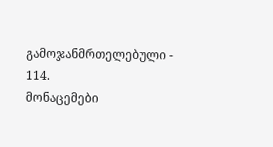გამოჯანმრთელებული - 114.
მონაცემები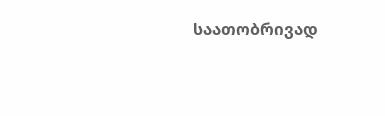საათობრივად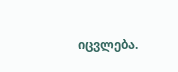იცვლება.